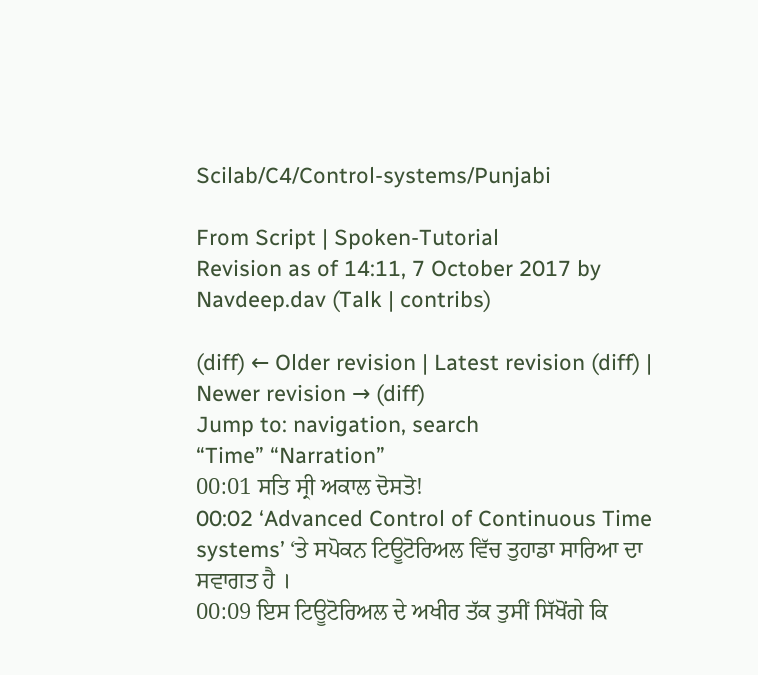Scilab/C4/Control-systems/Punjabi

From Script | Spoken-Tutorial
Revision as of 14:11, 7 October 2017 by Navdeep.dav (Talk | contribs)

(diff) ← Older revision | Latest revision (diff) | Newer revision → (diff)
Jump to: navigation, search
“Time” “Narration”
00:01 ਸਤਿ ਸ੍ਰੀ ਅਕਾਲ ਦੋਸਤੋ!
00:02 ‘Advanced Control of Continuous Time systems’ ‘ਤੇ ਸਪੋਕਨ ਟਿਊਟੋਰਿਅਲ ਵਿੱਚ ਤੁਹਾਡਾ ਸਾਰਿਆ ਦਾ ਸਵਾਗਤ ਹੈ ।
00:09 ਇਸ ਟਿਊਟੋਰਿਅਲ ਦੇ ਅਖੀਰ ਤੱਕ ਤੁਸੀਂ ਸਿੱਖੋਂਗੇ ਕਿ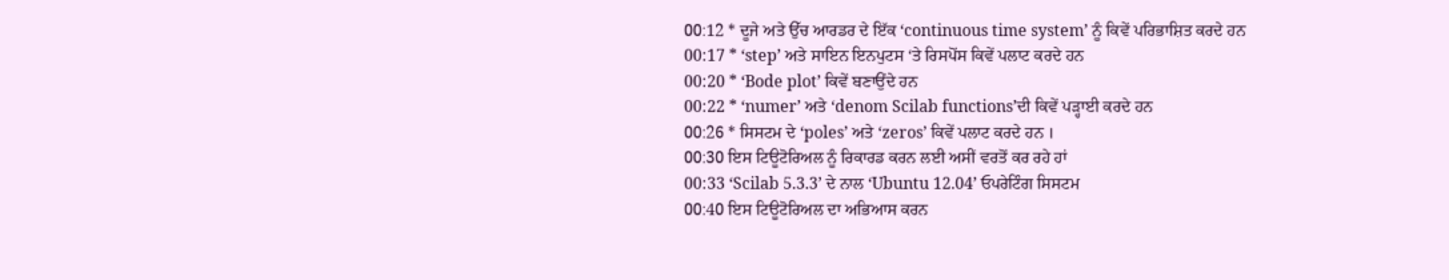00:12 * ਦੂਜੇ ਅਤੇ ਉੱਚ ਆਰਡਰ ਦੇ ਇੱਕ ‘continuous time system’ ਨੂੰ ਕਿਵੇਂ ਪਰਿਭਾਸ਼ਿਤ ਕਰਦੇ ਹਨ
00:17 * ‘step’ ਅਤੇ ਸਾਇਨ ਇਨਪੁਟਸ ‘ਤੇ ਰਿਸਪੋਂਸ ਕਿਵੇਂ ਪਲਾਟ ਕਰਦੇ ਹਨ
00:20 * ‘Bode plot’ ਕਿਵੇਂ ਬਣਾਉਂਦੇ ਹਨ
00:22 * ‘numer’ ਅਤੇ ‘denom Scilab functions’ਦੀ ਕਿਵੇਂ ਪੜ੍ਹਾਈ ਕਰਦੇ ਹਨ
00:26 * ਸਿਸਟਮ ਦੇ ‘poles’ ਅਤੇ ‘zeros’ ਕਿਵੇਂ ਪਲਾਟ ਕਰਦੇ ਹਨ ।
00:30 ਇਸ ਟਿਊਟੋਰਿਅਲ ਨੂੰ ਰਿਕਾਰਡ ਕਰਨ ਲਈ ਅਸੀਂ ਵਰਤੋਂ ਕਰ ਰਹੇ ਹਾਂ
00:33 ‘Scilab 5.3.3’ ਦੇ ਨਾਲ ‘Ubuntu 12.04’ ਓਪਰੇਟਿੰਗ ਸਿਸਟਮ
00:40 ਇਸ ਟਿਊਟੋਰਿਅਲ ਦਾ ਅਭਿਆਸ ਕਰਨ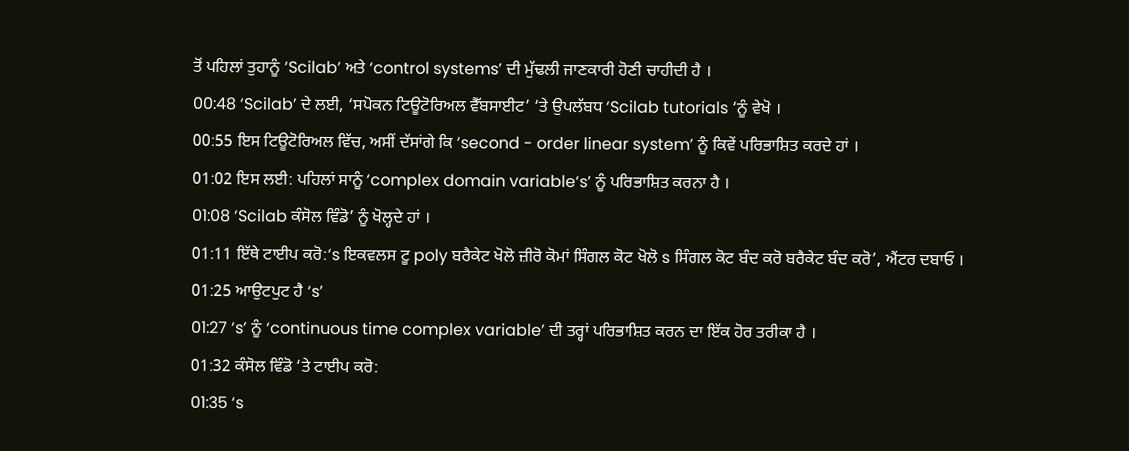ਤੋਂ ਪਹਿਲਾਂ ਤੁਹਾਨੂੰ ‘Scilab’ ਅਤੇ ‘control systems’ ਦੀ ਮੁੱਢਲੀ ਜਾਣਕਾਰੀ ਹੋਣੀ ਚਾਹੀਦੀ ਹੈ ।
00:48 ‘Scilab’ ਦੇ ਲਈ, ‘ਸਪੋਕਨ ਟਿਊਟੋਰਿਅਲ ਵੈੱਬਸਾਈਟ’ ‘ਤੇ ਉਪਲੱਬਧ ‘Scilab tutorials ‘ਨੂੰ ਵੇਖੋ ।
00:55 ਇਸ ਟਿਊਟੋਰਿਅਲ ਵਿੱਚ, ਅਸੀਂ ਦੱਸਾਂਗੇ ਕਿ ‘second - order linear system’ ਨੂੰ ਕਿਵੇਂ ਪਰਿਭਾਸ਼ਿਤ ਕਰਦੇ ਹਾਂ ।
01:02 ਇਸ ਲਈ: ਪਹਿਲਾਂ ਸਾਨੂੰ ‘complex domain variable‘s’ ਨੂੰ ਪਰਿਭਾਸ਼ਿਤ ਕਰਨਾ ਹੈ ।
01:08 ‘Scilab ਕੰਸੋਲ ਵਿੰਡੋ’ ਨੂੰ ਖੋਲ੍ਹਦੇ ਹਾਂ ।
01:11 ਇੱਥੇ ਟਾਈਪ ਕਰੋ:‘s ਇਕਵਲਸ ਟੂ poly ਬਰੈਕੇਟ ਖੋਲੋ ਜ਼ੀਰੋ ਕੋਮਾਂ ਸਿੰਗਲ ਕੋਟ ਖੋਲੋ s ਸਿੰਗਲ ਕੋਟ ਬੰਦ ਕਰੋ ਬਰੈਕੇਟ ਬੰਦ ਕਰੋ’, ਐਂਟਰ ਦਬਾਓ ।
01:25 ਆਉਟਪੁਟ ਹੈ ‘s’
01:27 ‘s’ ਨੂੰ ‘continuous time complex variable’ ਦੀ ਤਰ੍ਹਾਂ ਪਰਿਭਾਸ਼ਿਤ ਕਰਨ ਦਾ ਇੱਕ ਹੋਰ ਤਰੀਕਾ ਹੈ ।
01:32 ਕੰਸੋਲ ਵਿੰਡੋ ‘ਤੇ ਟਾਈਪ ਕਰੋ:
01:35 ‘s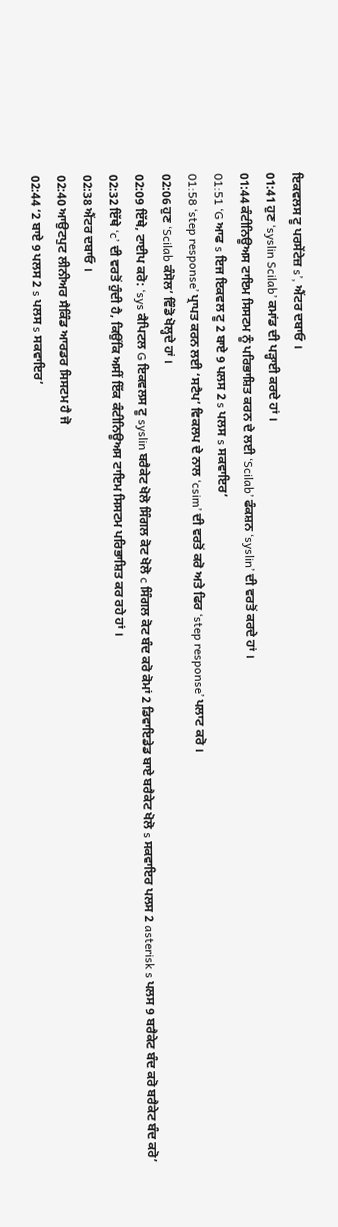ਇਕਵਲਸ ਟੂ ਪਰਸੇਂਟੇਜ਼ s’, ਐਂਟਰ ਦਬਾਓ ।
01:41 ਹੁਣ ‘syslin Scilab’ ਕਮਾਂਡ ਦੀ ਪੜ੍ਹਾਈ ਕਰਦੇ ਹਾਂ ।
01:44 ਕੰਟੀਨਿਊਅਸ ਟਾਇਮ ਸਿਸਟਮ ਨੂੰ ਪਰਿਭਾਸ਼ਿਤ ਕਰਨ ਦੇ ਲਈ ‘Scilab’ ਫੰਕਸ਼ਨ ‘syslin’ ਦੀ ਵਰਤੋਂ ਕਰਦੇ ਹਾਂ ।
01:51 ‘G ਆਫ s ਇਜ ਇਕਵਲ ਟੂ 2 ਬਾਏ 9 ਪਲਸ 2 s ਪਲਸ s ਸਕਵਾਇਰ’
01:58 ‘step response’ ਪ੍ਰਾਪਤ ਕਰਨ ਲਈ ‘ਸਟੈਪ’ ਵਿਕਲਪ ਦੇ ਨਾਲ ‘csim’ ਦੀ ਵਰਤੋਂ ਕਰੋ ਅਤੇ ਫਿਰ ‘step response’ ਪਲਾਟ ਕਰੋ ।
02:06 ਹੁਣ ‘Scilab ਕੰਸੋਲ’ ਵਿੰਡੋ ਖੋਲ੍ਹਦੇ ਹਾਂ ।
02:09 ਇੱਥੇ, ਟਾਈਪ ਕਰੋ: ‘sys ਕੈਪਿਟਲ G ਇਕਵਲਸ ਟੂ syslin ਬਰੈਕੇਟ ਖੋਲੋ ਸਿੰਗਲ ਕੋਟ ਖੋਲੋ c ਸਿੰਗਲ ਕੋਟ ਬੰਦ ਕਰੋ ਕੋਮਾਂ 2 ਡਿਵਾਇਡੇਡ ਬਾਏ ਬਰੈਕੇਟ ਖੋਲੋ s ਸਕਵਾਇਰ ਪਲਸ 2 asterisk s ਪਲਸ 9 ਬਰੈਕੇਟ ਬੰਦ ਕਰੋ ਬਰੈਕੇਟ ਬੰਦ ਕਰੋ’
02:32 ਇੱਥੇ ‘c’ ਦੀ ਵਰਤੋਂ ਹੁੰਦੀ ਹੈ, ਕਿਉਂਕਿ ਅਸੀਂ ਇੱਕ ਕੰਟੀਨਿਊਅਸ ਟਾਇਮ ਸਿਸਟਮ ਪਰਿਭਾਸ਼ਿਤ ਕਰ ਰਹੇ ਹਾਂ ।
02:38 ਐਂਟਰ ਦਬਾਓ ।
02:40 ਆਉਟਪੁਟ ਲੀਨੀਅਰ ਸੈਕਿੰਡ ਆਰਡਰ ਸਿਸਟਮ ਹੈ ਜੋ
02:44 ‘2 ਬਾਏ 9 ਪਲਸ 2 s ਪਲਸ s ਸਕਵਾਇਰ’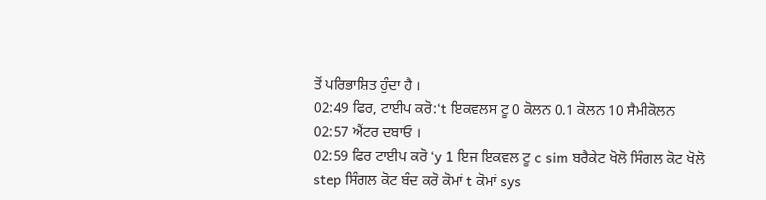ਤੋਂ ਪਰਿਭਾਸ਼ਿਤ ਹੁੰਦਾ ਹੈ ।
02:49 ਫਿਰ, ਟਾਈਪ ਕਰੋ:‘t ਇਕਵਲਸ ਟੂ 0 ਕੋਲਨ 0.1 ਕੋਲਨ 10 ਸੈਮੀਕੋਲਨ
02:57 ਐਂਟਰ ਦਬਾਓ ।
02:59 ਫਿਰ ਟਾਈਪ ਕਰੋ ‘y 1 ਇਜ ਇਕਵਲ ਟੂ c sim ਬਰੈਕੇਟ ਖੋਲੋ ਸਿੰਗਲ ਕੋਟ ਖੋਲੋ step ਸਿੰਗਲ ਕੋਟ ਬੰਦ ਕਰੋ ਕੋਮਾਂ t ਕੋਮਾਂ sys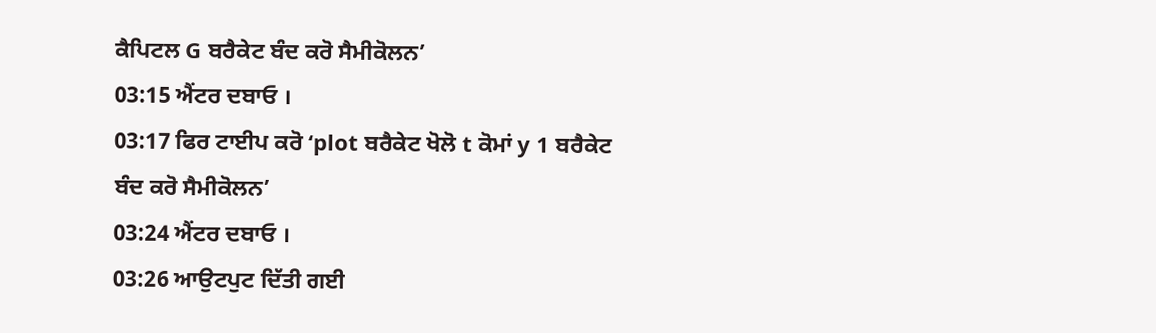ਕੈਪਿਟਲ G ਬਰੈਕੇਟ ਬੰਦ ਕਰੋ ਸੈਮੀਕੋਲਨ’
03:15 ਐਂਟਰ ਦਬਾਓ ।
03:17 ਫਿਰ ਟਾਈਪ ਕਰੋ ‘plot ਬਰੈਕੇਟ ਖੋਲੋ t ਕੋਮਾਂ y 1 ਬਰੈਕੇਟ ਬੰਦ ਕਰੋ ਸੈਮੀਕੋਲਨ’
03:24 ਐਂਟਰ ਦਬਾਓ ।
03:26 ਆਉਟਪੁਟ ਦਿੱਤੀ ਗਈ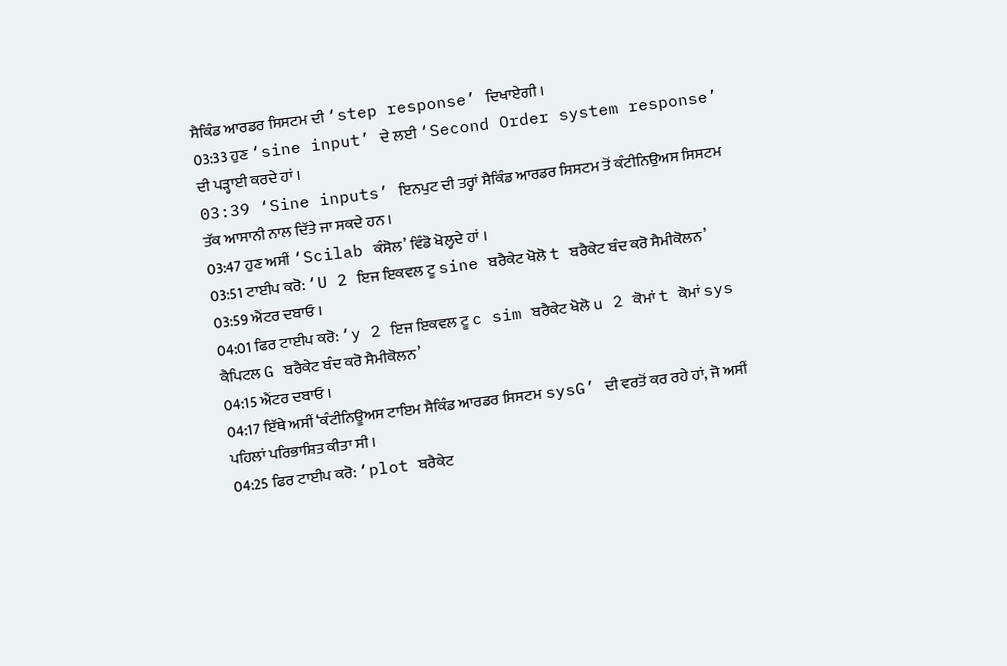ਸੈਕਿੰਡ ਆਰਡਰ ਸਿਸਟਮ ਦੀ ‘step response’ ਦਿਖਾਏਗੀ ।
03:33 ਹੁਣ ‘sine input’ ਦੇ ਲਈ ‘Second Order system response’ ਦੀ ਪੜ੍ਹਾਈ ਕਰਦੇ ਹਾਂ ।
03:39 ‘Sine inputs’ ਇਨਪੁਟ ਦੀ ਤਰ੍ਹਾਂ ਸੈਕਿੰਡ ਆਰਡਰ ਸਿਸਟਮ ਤੋਂ ਕੰਟੀਨਿਉਅਸ ਸਿਸਟਮ ਤੱਕ ਆਸਾਨੀ ਨਾਲ ਦਿੱਤੇ ਜਾ ਸਕਦੇ ਹਨ ।
03:47 ਹੁਣ ਅਸੀਂ ‘Scilab ਕੰਸੋਲ’ ਵਿੰਡੋ ਖੋਲ੍ਹਦੇ ਹਾਂ ।
03:51 ਟਾਈਪ ਕਰੋ: ‘U 2 ਇਜ ਇਕਵਲ ਟੂ sine ਬਰੈਕੇਟ ਖੋਲੋ t ਬਰੈਕੇਟ ਬੰਦ ਕਰੋ ਸੈਮੀਕੋਲਨ’
03:59 ਐਂਟਰ ਦਬਾਓ ।
04:01 ਫਿਰ ਟਾਈਪ ਕਰੋ: ‘y 2 ਇਜ ਇਕਵਲ ਟੂ c sim ਬਰੈਕੇਟ ਖੋਲੋ u 2 ਕੋਮਾਂ t ਕੋਮਾਂ sys ਕੈਪਿਟਲ G ਬਰੈਕੇਟ ਬੰਦ ਕਰੋ ਸੈਮੀਕੋਲਨ’
04:15 ਐਂਟਰ ਦਬਾਓ ।
04:17 ਇੱਥੇ ਅਸੀਂ ‘ਕੰਟੀਨਿਊਅਸ ਟਾਇਮ ਸੈਕਿੰਡ ਆਰਡਰ ਸਿਸਟਮ sysG’ ਦੀ ਵਰਤੋਂ ਕਰ ਰਹੇ ਹਾਂ, ਜੋ ਅਸੀਂ ਪਹਿਲਾਂ ਪਰਿਭਾਸ਼ਿਤ ਕੀਤਾ ਸੀ ।
04:25 ਫਿਰ ਟਾਈਪ ਕਰੋ: ‘plot ਬਰੈਕੇਟ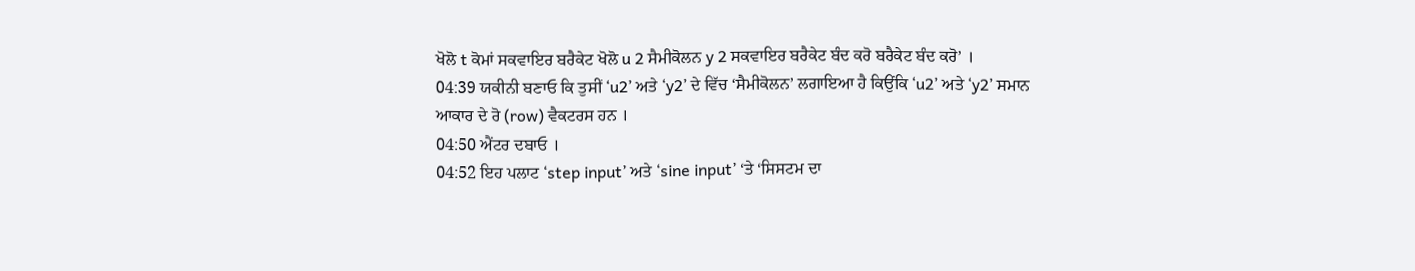ਖੋਲੋ t ਕੋਮਾਂ ਸਕਵਾਇਰ ਬਰੈਕੇਟ ਖੋਲੋ u 2 ਸੈਮੀਕੋਲਨ y 2 ਸਕਵਾਇਰ ਬਰੈਕੇਟ ਬੰਦ ਕਰੋ ਬਰੈਕੇਟ ਬੰਦ ਕਰੋ’ ।
04:39 ਯਕੀਨੀ ਬਣਾਓ ਕਿ ਤੁਸੀਂ ‘u2’ ਅਤੇ ‘y2’ ਦੇ ਵਿੱਚ ‘ਸੈਮੀਕੋਲਨ’ ਲਗਾਇਆ ਹੈ ਕਿਉਂਕਿ ‘u2’ ਅਤੇ ‘y2’ ਸਮਾਨ ਆਕਾਰ ਦੇ ਰੋ (row) ਵੈਕਟਰਸ ਹਨ ।
04:50 ਐਂਟਰ ਦਬਾਓ ।
04:52 ਇਹ ਪਲਾਟ ‘step input’ ਅਤੇ ‘sine input’ ‘ਤੇ ‘ਸਿਸਟਮ ਦਾ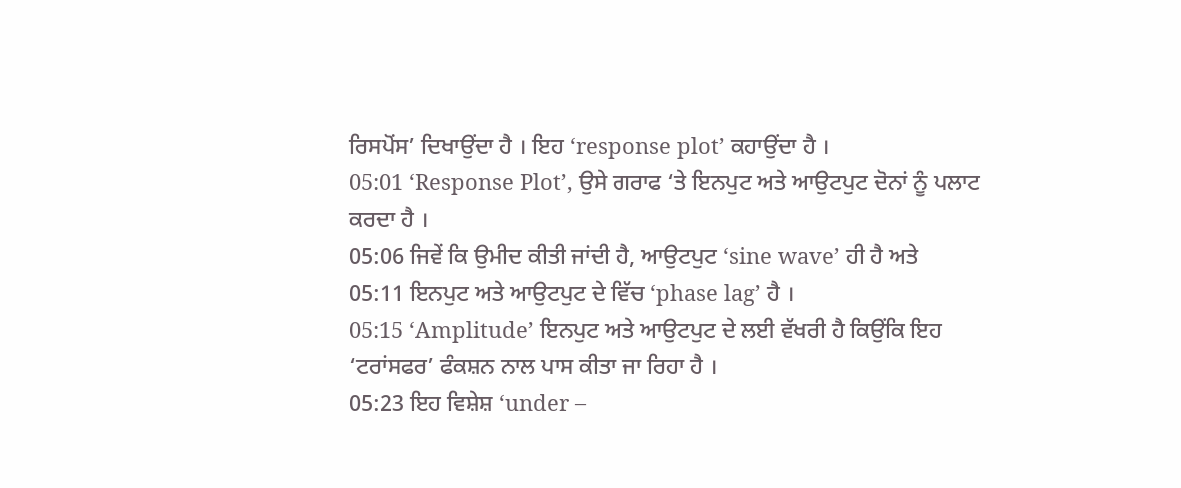ਰਿਸਪੋਂਸ’ ਦਿਖਾਉਂਦਾ ਹੈ । ਇਹ ‘response plot’ ਕਹਾਉਂਦਾ ਹੈ ।
05:01 ‘Response Plot’, ਉਸੇ ਗਰਾਫ ‘ਤੇ ਇਨਪੁਟ ਅਤੇ ਆਉਟਪੁਟ ਦੋਨਾਂ ਨੂੰ ਪਲਾਟ ਕਰਦਾ ਹੈ ।
05:06 ਜਿਵੇਂ ਕਿ ਉਮੀਦ ਕੀਤੀ ਜਾਂਦੀ ਹੈ, ਆਉਟਪੁਟ ‘sine wave’ ਹੀ ਹੈ ਅਤੇ
05:11 ਇਨਪੁਟ ਅਤੇ ਆਉਟਪੁਟ ਦੇ ਵਿੱਚ ‘phase lag’ ਹੈ ।
05:15 ‘Amplitude’ ਇਨਪੁਟ ਅਤੇ ਆਉਟਪੁਟ ਦੇ ਲਈ ਵੱਖਰੀ ਹੈ ਕਿਉਂਕਿ ਇਹ ‘ਟਰਾਂਸਫਰ’ ਫੰਕਸ਼ਨ ਨਾਲ ਪਾਸ ਕੀਤਾ ਜਾ ਰਿਹਾ ਹੈ ।
05:23 ਇਹ ਵਿਸ਼ੇਸ਼ ‘under –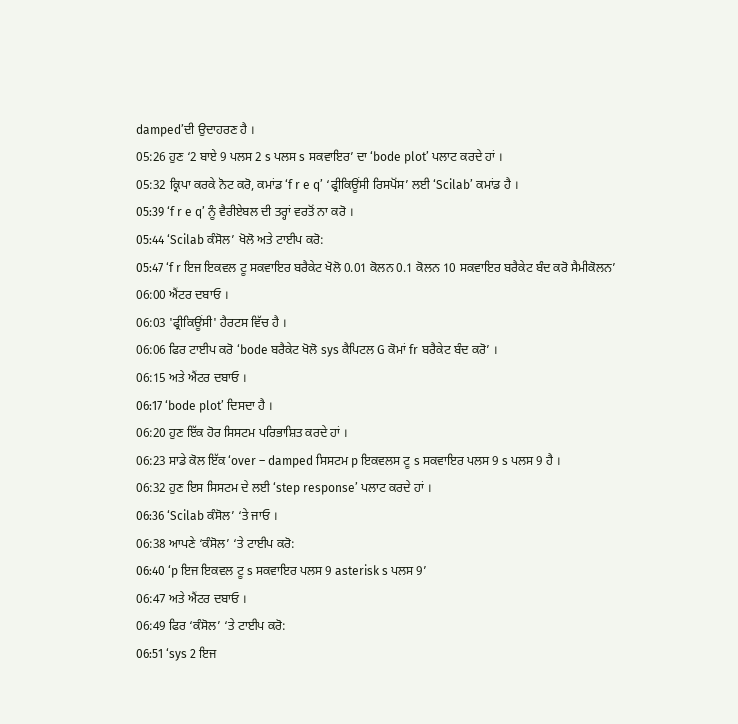damped’ਦੀ ਉਦਾਹਰਣ ਹੈ ।
05:26 ਹੁਣ ‘2 ਬਾਏ 9 ਪਲਸ 2 s ਪਲਸ s ਸਕਵਾਇਰ’ ਦਾ ‘bode plot’ ਪਲਾਟ ਕਰਦੇ ਹਾਂ ।
05:32 ਕ੍ਰਿਪਾ ਕਰਕੇ ਨੋਟ ਕਰੋ, ਕਮਾਂਡ ‘f r e q’ ‘ਫ੍ਰੀਕਿਊਂਸੀ ਰਿਸਪੋਂਸ’ ਲਈ ‘Scilab’ ਕਮਾਂਡ ਹੈ ।
05:39 ‘f r e q’ ਨੂੰ ਵੈਰੀਏਬਲ ਦੀ ਤਰ੍ਹਾਂ ਵਰਤੋਂ ਨਾ ਕਰੋ ।
05:44 ‘Scilab ਕੰਸੋਲ’ ਖੋਲੋ ਅਤੇ ਟਾਈਪ ਕਰੋ:
05:47 ‘f r ਇਜ ਇਕਵਲ ਟੂ ਸਕਵਾਇਰ ਬਰੈਕੇਟ ਖੋਲੋ 0.01 ਕੋਲਨ 0.1 ਕੋਲਨ 10 ਸਕਵਾਇਰ ਬਰੈਕੇਟ ਬੰਦ ਕਰੋ ਸੈਮੀਕੋਲਨ’
06:00 ਐਂਟਰ ਦਬਾਓ ।
06:03 'ਫ੍ਰੀਕਿਊਂਸੀ' ਹੈਰਟਸ ਵਿੱਚ ਹੈ ।
06:06 ਫਿਰ ਟਾਈਪ ਕਰੋ ‘bode ਬਰੈਕੇਟ ਖੋਲੋ sys ਕੈਪਿਟਲ G ਕੋਮਾਂ fr ਬਰੈਕੇਟ ਬੰਦ ਕਰੋ’ ।
06:15 ਅਤੇ ਐਂਟਰ ਦਬਾਓ ।
06:17 ‘bode plot’ ਦਿਸਦਾ ਹੈ ।
06:20 ਹੁਣ ਇੱਕ ਹੋਰ ਸਿਸਟਮ ਪਰਿਭਾਸ਼ਿਤ ਕਰਦੇ ਹਾਂ ।
06:23 ਸਾਡੇ ਕੋਲ ਇੱਕ ‘over – damped ਸਿਸਟਮ p ਇਕਵਲਸ ਟੂ s ਸਕਵਾਇਰ ਪਲਸ 9 s ਪਲਸ 9 ਹੈ ।
06:32 ਹੁਣ ਇਸ ਸਿਸਟਮ ਦੇ ਲਈ ‘step response’ ਪਲਾਟ ਕਰਦੇ ਹਾਂ ।
06:36 ‘Scilab ਕੰਸੋਲ’ ‘ਤੇ ਜਾਓ ।
06:38 ਆਪਣੇ ‘ਕੰਸੋਲ’ ‘ਤੇ ਟਾਈਪ ਕਰੋ:
06:40 ‘p ਇਜ ਇਕਵਲ ਟੂ s ਸਕਵਾਇਰ ਪਲਸ 9 asterisk s ਪਲਸ 9’
06:47 ਅਤੇ ਐਂਟਰ ਦਬਾਓ ।
06:49 ਫਿਰ ‘ਕੰਸੋਲ’ ‘ਤੇ ਟਾਈਪ ਕਰੋ:
06:51 ‘sys 2 ਇਜ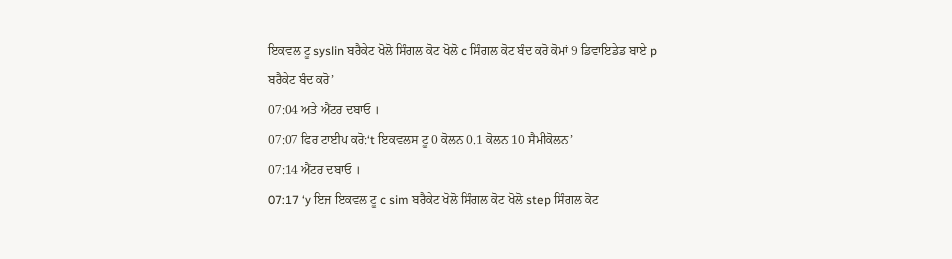ਇਕਵਲ ਟੂ syslin ਬਰੈਕੇਟ ਖੋਲੋ ਸਿੰਗਲ ਕੋਟ ਖੋਲੋ c ਸਿੰਗਲ ਕੋਟ ਬੰਦ ਕਰੋ ਕੋਮਾਂ 9 ਡਿਵਾਇਡੇਡ ਬਾਏ p ਬਰੈਕੇਟ ਬੰਦ ਕਰੋ’
07:04 ਅਤੇ ਐਂਟਰ ਦਬਾਓ ।
07:07 ਫਿਰ ਟਾਈਪ ਕਰੋ:‘t ਇਕਵਲਸ ਟੂ 0 ਕੋਲਨ 0.1 ਕੋਲਨ 10 ਸੈਮੀਕੋਲਨ’
07:14 ਐਂਟਰ ਦਬਾਓ ।
07:17 ‘y ਇਜ ਇਕਵਲ ਟੂ c sim ਬਰੈਕੇਟ ਖੋਲੋ ਸਿੰਗਲ ਕੋਟ ਖੋਲੋ step ਸਿੰਗਲ ਕੋਟ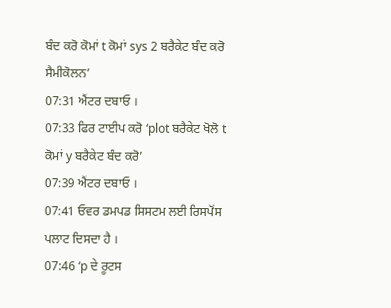ਬੰਦ ਕਰੋ ਕੋਮਾਂ t ਕੋਮਾਂ sys 2 ਬਰੈਕੇਟ ਬੰਦ ਕਰੋ ਸੈਮੀਕੋਲਨ’
07:31 ਐਂਟਰ ਦਬਾਓ ।
07:33 ਫਿਰ ਟਾਈਪ ਕਰੋ ‘plot ਬਰੈਕੇਟ ਖੋਲੋ t ਕੋਮਾਂ y ਬਰੈਕੇਟ ਬੰਦ ਕਰੋ’
07:39 ਐਂਟਰ ਦਬਾਓ ।
07:41 ਓਵਰ ਡਮਪਡ ਸਿਸਟਮ ਲਈ ਰਿਸਪੋਂਸ ਪਲਾਟ ਦਿਸਦਾ ਹੈ ।
07:46 ‘p ਦੇ ਰੂਟਸ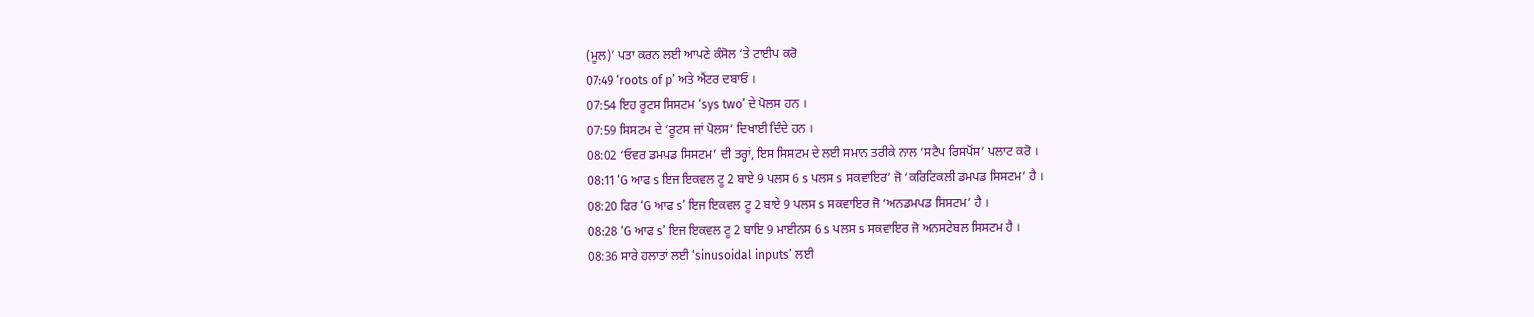(ਮੂਲ)’ ਪਤਾ ਕਰਨ ਲਈ ਆਪਣੇ ਕੰਸੋਲ ‘ਤੇ ਟਾਈਪ ਕਰੋ
07:49 ‘roots of p’ ਅਤੇ ਐਂਟਰ ਦਬਾਓ ।
07:54 ਇਹ ਰੂਟਸ ਸਿਸਟਮ ‘sys two’ ਦੇ ਪੋਲਸ ਹਨ ।
07:59 ਸਿਸਟਮ ਦੇ ‘ਰੂਟਸ ਜਾਂ ਪੋਲਸ’ ਦਿਖਾਈ ਦਿੰਦੇ ਹਨ ।
08:02 ‘ਓਵਰ ਡਮਪਡ ਸਿਸਟਮ’ ਦੀ ਤਰ੍ਹਾਂ, ਇਸ ਸਿਸਟਮ ਦੇ ਲਈ ਸਮਾਨ ਤਰੀਕੇ ਨਾਲ ‘ਸਟੈਪ ਰਿਸਪੋਂਸ’ ਪਲਾਟ ਕਰੋ ।
08:11 ‘G ਆਫ s ਇਜ ਇਕਵਲ ਟੂ 2 ਬਾਏ 9 ਪਲਸ 6 s ਪਲਸ s ਸਕਵਾਇਰ’ ਜੋ ‘ਕਰਿਟਿਕਲੀ ਡਮਪਡ ਸਿਸਟਮ’ ਹੈ ।
08:20 ਫਿਰ ‘G ਆਫ s’ ਇਜ ਇਕਵਲ ਟੂ 2 ਬਾਏ 9 ਪਲਸ s ਸਕਵਾਇਰ ਜੋ ‘ਅਨਡਮਪਡ ਸਿਸਟਮ’ ਹੈ ।
08:28 ‘G ਆਫ s’ ਇਜ ਇਕਵਲ ਟੂ 2 ਬਾਇ 9 ਮਾਈਨਸ 6 s ਪਲਸ s ਸਕਵਾਇਰ ਜੋ ਅਨਸਟੇਬਲ ਸਿਸਟਮ ਹੈ ।
08:36 ਸਾਰੇ ਹਲਾਤਾਂ ਲਈ ‘sinusoidal inputs’ ਲਈ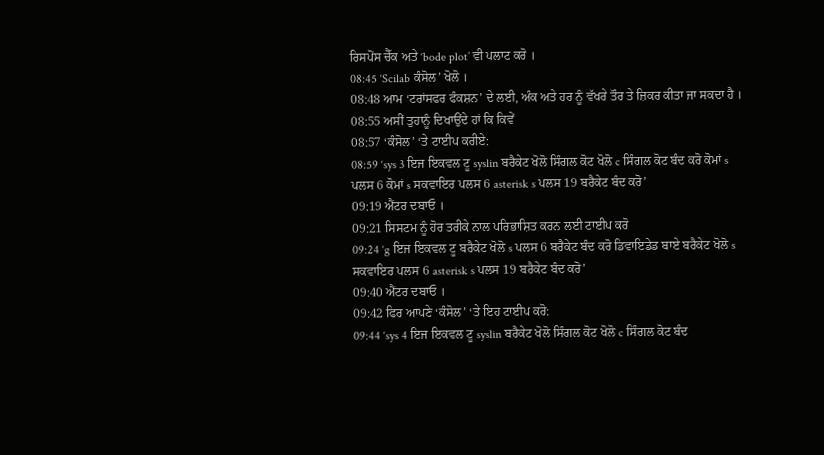ਰਿਸਪੋਂਸ ਚੈੱਕ ਅਤੇ ‘bode plot’ ਵੀ ਪਲਾਟ ਕਰੋ ।
08:45 ‘Scilab ਕੰਸੋਲ’ ਖੋਲੋ ।
08:48 ਆਮ ‘ਟਰਾਂਸਫਰ ਫੰਕਸ਼ਨ’ ਦੇ ਲਈ, ਅੰਕ ਅਤੇ ਹਰ ਨੂੰ ਵੱਖਰੇ ਤੌਰ ਤੇ ਜ਼ਿਕਰ ਕੀਤਾ ਜਾ ਸਕਦਾ ਹੈ ।
08:55 ਅਸੀਂ ਤੁਹਾਨੂੰ ਦਿਖਾਉਂਦੇ ਹਾਂ ਕਿ ਕਿਵੇਂ
08:57 ‘ਕੰਸੋਲ’ ‘ਤੇ ਟਾਈਪ ਕਰੀਏ:
08:59 ‘sys 3 ਇਜ ਇਕਵਲ ਟੂ syslin ਬਰੈਕੇਟ ਖੋਲੋ ਸਿੰਗਲ ਕੋਟ ਖੋਲੋ c ਸਿੰਗਲ ਕੋਟ ਬੰਦ ਕਰੋ ਕੋਮਾਂ s ਪਲਸ 6 ਕੋਮਾਂ s ਸਕਵਾਇਰ ਪਲਸ 6 asterisk s ਪਲਸ 19 ਬਰੈਕੇਟ ਬੰਦ ਕਰੋ’
09:19 ਐਂਟਰ ਦਬਾਓ ।
09:21 ਸਿਸਟਮ ਨੂੰ ਹੋਰ ਤਰੀਕੇ ਨਾਲ ਪਰਿਭਾਸ਼ਿਤ ਕਰਨ ਲਈ ਟਾਈਪ ਕਰੋ
09:24 ‘g ਇਜ ਇਕਵਲ ਟੂ ਬਰੈਕੇਟ ਖੋਲੋ s ਪਲਸ 6 ਬਰੈਕੇਟ ਬੰਦ ਕਰੋ ਡਿਵਾਇਡੇਡ ਬਾਏ ਬਰੈਕੇਟ ਖੋਲੋ s ਸਕਵਾਇਰ ਪਲਸ 6 asterisk s ਪਲਸ 19 ਬਰੈਕੇਟ ਬੰਦ ਕਰੋ’
09:40 ਐਂਟਰ ਦਬਾਓ ।
09:42 ਫਿਰ ਆਪਣੇ ‘ਕੰਸੋਲ’ ‘ਤੇ ਇਹ ਟਾਈਪ ਕਰੋ:
09:44 ‘sys 4 ਇਜ ਇਕਵਲ ਟੂ syslin ਬਰੈਕੇਟ ਖੋਲੋ ਸਿੰਗਲ ਕੋਟ ਖੋਲੋ c ਸਿੰਗਲ ਕੋਟ ਬੰਦ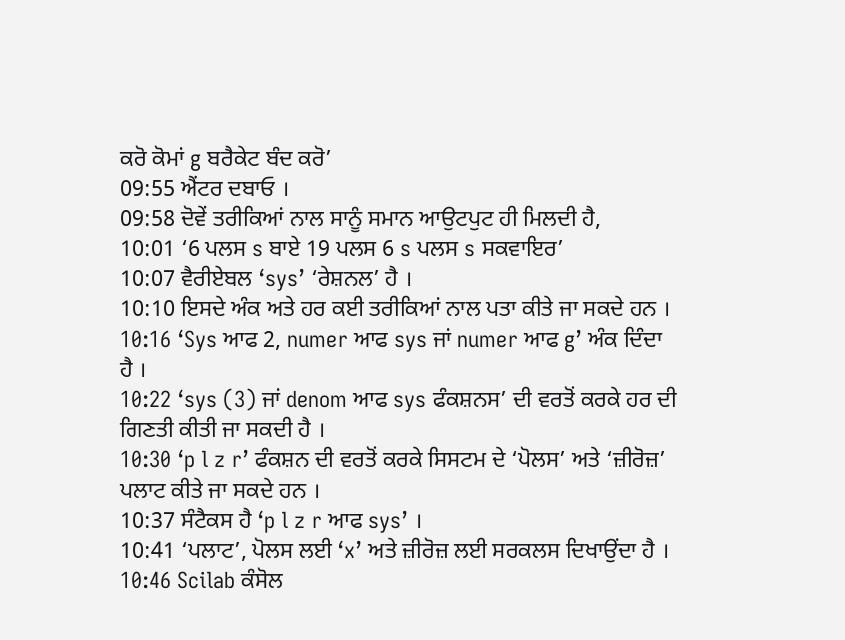ਕਰੋ ਕੋਮਾਂ g ਬਰੈਕੇਟ ਬੰਦ ਕਰੋ’
09:55 ਐਂਟਰ ਦਬਾਓ ।
09:58 ਦੋਵੇਂ ਤਰੀਕਿਆਂ ਨਾਲ ਸਾਨੂੰ ਸਮਾਨ ਆਉਟਪੁਟ ਹੀ ਮਿਲਦੀ ਹੈ,
10:01 ‘6 ਪਲਸ s ਬਾਏ 19 ਪਲਸ 6 s ਪਲਸ s ਸਕਵਾਇਰ’
10:07 ਵੈਰੀਏਬਲ ‘sys’ ‘ਰੇਸ਼ਨਲ’ ਹੈ ।
10:10 ਇਸਦੇ ਅੰਕ ਅਤੇ ਹਰ ਕਈ ਤਰੀਕਿਆਂ ਨਾਲ ਪਤਾ ਕੀਤੇ ਜਾ ਸਕਦੇ ਹਨ ।
10:16 ‘Sys ਆਫ 2, numer ਆਫ sys ਜਾਂ numer ਆਫ g’ ਅੰਕ ਦਿੰਦਾ ਹੈ ।
10:22 ‘sys (3) ਜਾਂ denom ਆਫ sys ਫੰਕਸ਼ਨਸ’ ਦੀ ਵਰਤੋਂ ਕਰਕੇ ਹਰ ਦੀ ਗਿਣਤੀ ਕੀਤੀ ਜਾ ਸਕਦੀ ਹੈ ।
10:30 ‘p l z r’ ਫੰਕਸ਼ਨ ਦੀ ਵਰਤੋਂ ਕਰਕੇ ਸਿਸਟਮ ਦੇ ‘ਪੋਲਸ’ ਅਤੇ ‘ਜ਼ੀਰੋਜ਼’ ਪਲਾਟ ਕੀਤੇ ਜਾ ਸਕਦੇ ਹਨ ।
10:37 ਸੰਟੈਕਸ ਹੈ ‘p l z r ਆਫ sys’ ।
10:41 ‘ਪਲਾਟ’, ਪੋਲਸ ਲਈ ‘x’ ਅਤੇ ਜ਼ੀਰੋਜ਼ ਲਈ ਸਰਕਲਸ ਦਿਖਾਉਂਦਾ ਹੈ ।
10:46 Scilab ਕੰਸੋਲ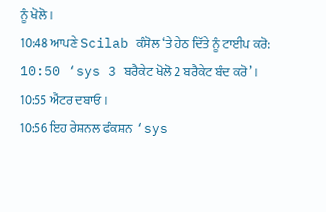ਨੂੰ ਖੋਲੋ ।
10:48 ਆਪਣੇ Scilab ਕੰਸੋਲ ‘ਤੇ ਹੇਠ ਦਿੱਤੇ ਨੂੰ ਟਾਈਪ ਕਰੋ:
10:50 ‘sys 3 ਬਰੈਕੇਟ ਖੋਲੋ 2 ਬਰੈਕੇਟ ਬੰਦ ਕਰੋ’ ।
10:55 ਐਂਟਰ ਦਬਾਓ ।
10:56 ਇਹ ਰੇਸ਼ਨਲ ਫੰਕਸ਼ਨ ‘sys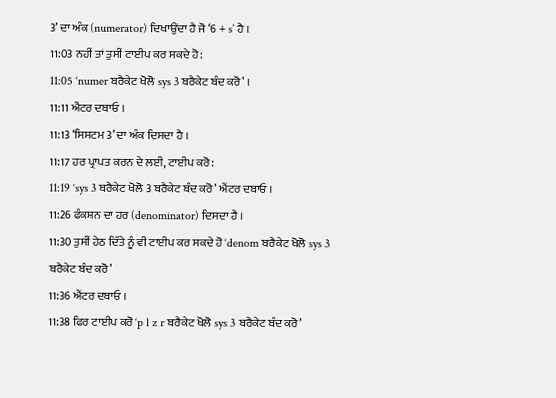3’ ਦਾ ਅੰਕ (numerator) ਦਿਖਾਉਂਦਾ ਹੈ ਜੋ ‘6 + s’ ਹੈ ।
11:03 ਨਹੀਂ ਤਾਂ ਤੁਸੀਂ ਟਾਈਪ ਕਰ ਸਕਦੇ ਹੋ:
11:05 ‘numer ਬਰੈਕੇਟ ਖੋਲੋ sys 3 ਬਰੈਕੇਟ ਬੰਦ ਕਰੋ’ ।
11:11 ਐਂਟਰ ਦਬਾਓ ।
11:13 ‘ਸਿਸਟਮ 3’ ਦਾ ਅੰਕ ਦਿਸਦਾ ਹੈ ।
11:17 ਹਰ ਪ੍ਰਾਪਤ ਕਰਨ ਦੇ ਲਈ, ਟਾਈਪ ਕਰੋ:
11:19 ‘sys 3 ਬਰੈਕੇਟ ਖੋਲੋ 3 ਬਰੈਕੇਟ ਬੰਦ ਕਰੋ’ ਐਂਟਰ ਦਬਾਓ ।
11:26 ਫੰਕਸ਼ਨ ਦਾ ਹਰ (denominator) ਦਿਸਦਾ ਹੈ ।
11:30 ਤੁਸੀਂ ਹੇਠ ਦਿੱਤੇ ਨੂੰ ਵੀ ਟਾਈਪ ਕਰ ਸਕਦੇ ਹੋ ‘denom ਬਰੈਕੇਟ ਖੋਲੋ sys 3 ਬਰੈਕੇਟ ਬੰਦ ਕਰੋ’
11:36 ਐਂਟਰ ਦਬਾਓ ।
11:38 ਫਿਰ ਟਾਈਪ ਕਰੋ ‘p l z r ਬਰੈਕੇਟ ਖੋਲੋ sys 3 ਬਰੈਕੇਟ ਬੰਦ ਕਰੋ’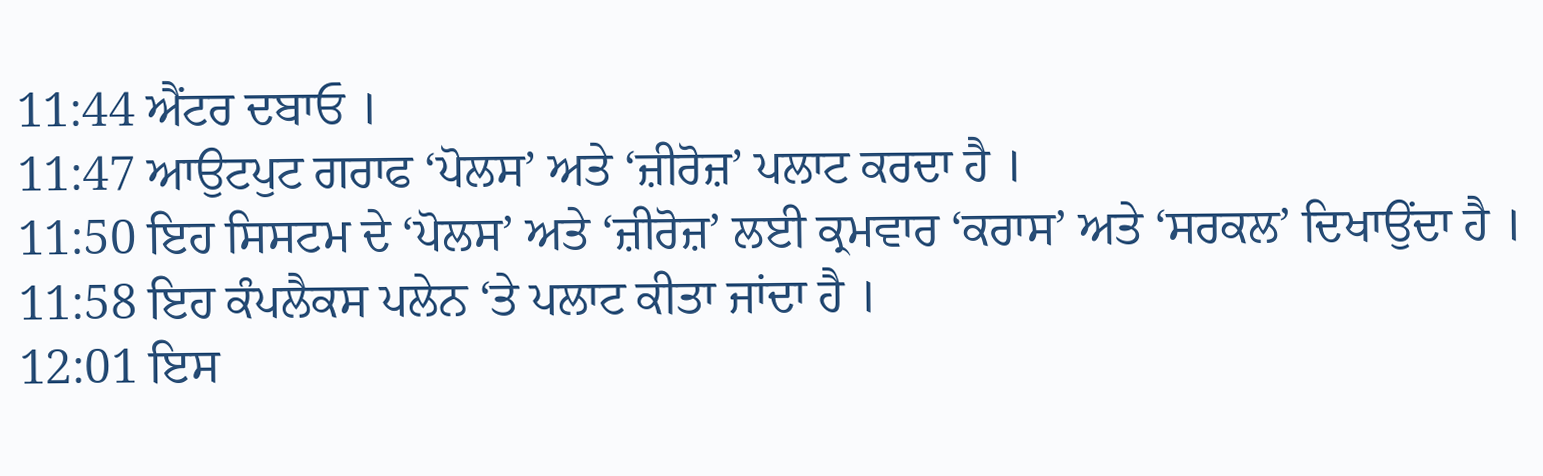11:44 ਐਂਟਰ ਦਬਾਓ ।
11:47 ਆਉਟਪੁਟ ਗਰਾਫ ‘ਪੋਲਸ’ ਅਤੇ ‘ਜ਼ੀਰੋਜ਼’ ਪਲਾਟ ਕਰਦਾ ਹੈ ।
11:50 ਇਹ ਸਿਸਟਮ ਦੇ ‘ਪੋਲਸ’ ਅਤੇ ‘ਜ਼ੀਰੋਜ਼’ ਲਈ ਕ੍ਰਮਵਾਰ ‘ਕਰਾਸ’ ਅਤੇ ‘ਸਰਕਲ’ ਦਿਖਾਉਂਦਾ ਹੈ ।
11:58 ਇਹ ਕੰਪਲੈਕਸ ਪਲੇਨ ‘ਤੇ ਪਲਾਟ ਕੀਤਾ ਜਾਂਦਾ ਹੈ ।
12:01 ਇਸ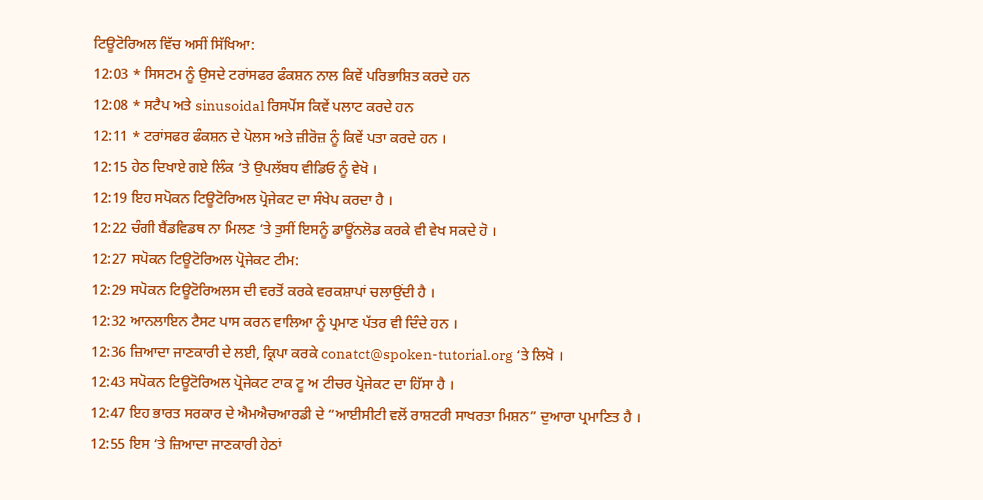ਟਿਊਟੋਰਿਅਲ ਵਿੱਚ ਅਸੀਂ ਸਿੱਖਿਆ:
12:03 * ਸਿਸਟਮ ਨੂੰ ਉਸਦੇ ਟਰਾਂਸਫਰ ਫੰਕਸ਼ਨ ਨਾਲ ਕਿਵੇਂ ਪਰਿਭਾਸ਼ਿਤ ਕਰਦੇ ਹਨ
12:08 * ਸਟੈਪ ਅਤੇ sinusoidal ਰਿਸਪੋਂਸ ਕਿਵੇਂ ਪਲਾਟ ਕਰਦੇ ਹਨ
12:11 * ਟਰਾਂਸਫਰ ਫੰਕਸ਼ਨ ਦੇ ਪੋਲਸ ਅਤੇ ਜ਼ੀਰੋਜ਼ ਨੂੰ ਕਿਵੇਂ ਪਤਾ ਕਰਦੇ ਹਨ ।
12:15 ਹੇਠ ਦਿਖਾਏ ਗਏ ਲਿੰਕ ‘ਤੇ ਉਪਲੱਬਧ ਵੀਡਿਓ ਨੂੰ ਵੇਖੋ ।
12:19 ਇਹ ਸਪੋਕਨ ਟਿਊਟੋਰਿਅਲ ਪ੍ਰੋਜੇਕਟ ਦਾ ਸੰਖੇਪ ਕਰਦਾ ਹੈ ।
12:22 ਚੰਗੀ ਬੈਂਡਵਿਡਥ ਨਾ ਮਿਲਣ ‘ਤੇ ਤੁਸੀਂ ਇਸਨੂੰ ਡਾਊਂਨਲੋਡ ਕਰਕੇ ਵੀ ਵੇਖ ਸਕਦੇ ਹੋ ।
12:27 ਸਪੋਕਨ ਟਿਊਟੋਰਿਅਲ ਪ੍ਰੋਜੇਕਟ ਟੀਮ:
12:29 ਸਪੋਕਨ ਟਿਊਟੋਰਿਅਲਸ ਦੀ ਵਰਤੋਂ ਕਰਕੇ ਵਰਕਸ਼ਾਪਾਂ ਚਲਾਉਂਦੀ ਹੈ ।
12:32 ਆਨਲਾਇਨ ਟੈਸਟ ਪਾਸ ਕਰਨ ਵਾਲਿਆ ਨੂੰ ਪ੍ਰਮਾਣ ਪੱਤਰ ਵੀ ਦਿੰਦੇ ਹਨ ।
12:36 ਜ਼ਿਆਦਾ ਜਾਣਕਾਰੀ ਦੇ ਲਈ, ਕ੍ਰਿਪਾ ਕਰਕੇ conatct@spoken-tutorial.org ‘ਤੇ ਲਿਖੋ ।
12:43 ਸਪੋਕਨ ਟਿਊਟੋਰਿਅਲ ਪ੍ਰੋਜੇਕਟ ਟਾਕ ਟੂ ਅ ਟੀਚਰ ਪ੍ਰੋਜੇਕਟ ਦਾ ਹਿੱਸਾ ਹੈ ।
12:47 ਇਹ ਭਾਰਤ ਸਰਕਾਰ ਦੇ ਐਮਐਚਆਰਡੀ ਦੇ “ਆਈਸੀਟੀ ਵਲੋਂ ਰਾਸ਼ਟਰੀ ਸਾਖਰਤਾ ਮਿਸ਼ਨ” ਦੁਆਰਾ ਪ੍ਰਮਾਣਿਤ ਹੈ ।
12:55 ਇਸ ‘ਤੇ ਜ਼ਿਆਦਾ ਜਾਣਕਾਰੀ ਹੇਠਾਂ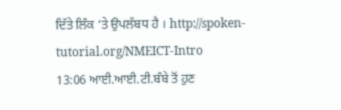ਦਿੱਤੇ ਲਿੰਕ ‘ਤੇ ਉਪਲੱਬਧ ਹੈ । http://spoken-tutorial.org/NMEICT-Intro
13:06 ਆਈ.ਆਈ.ਟੀ.ਬੰਬੇ ਤੋਂ ਹੁਣ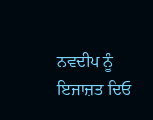ਨਵਦੀਪ ਨੂੰ ਇਜਾਜ਼ਤ ਦਿਓ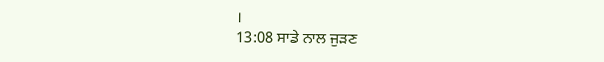।
13:08 ਸਾਡੇ ਨਾਲ ਜੁੜਣ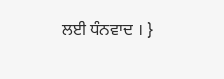ਲਈ ਧੰਨਵਾਦ । }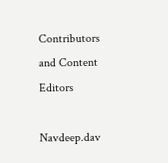Contributors and Content Editors

Navdeep.dav